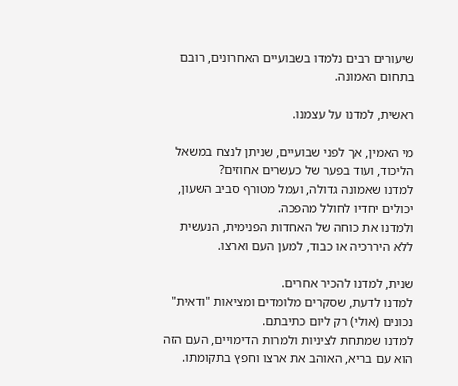שיעורים רבים נלמדו בשבועיים האחרונים, רובם בתחום האמונה.

ראשית, למדנו על עצמנו.

מי האמין, אך לפני שבועיים, שניתן לנצח במשאל הליכוד, ועוד בפער של כעשרים אחוזים?
למדנו שאמונה גדולה, ועמל מטורף סביב השעון, יכולים יחדיו לחולל מהפכה.
ולמדנו את כוחה של האחדות הפנימית, הנעשית ללא היררכיה או כבוד, למען העם וארצו.

שנית, למדנו להכיר אחרים.
למדנו לדעת, שסקרים מלומדים ומציאות "ודאית" נכונים (אולי) רק ליום כתיבתם.
למדנו שמתחת לציניות ולמרות הדימויים, העם הזה הוא עם בריא, האוהב את ארצו וחפץ בתקומתו.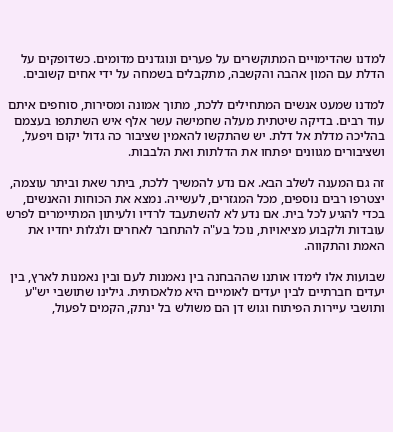למדנו שהדימויים המתוקשרים על פערים ונוגדנים מדומים. כשדופקים על הדלת עם המון אהבה והקשבה, מתקבלים בשמחה על ידי אחים קשובים.

למדנו שמעט אנשים המתחילים ללכת, מתוך אמונה ומסירות, סוחפים איתם עוד רבים. בדיקה שיטתית מעלה שחמישה עשר אלף איש השתתפו בעצמם בהליכה מדלת אל דלת. יש שהתקשו להאמין שציבור כה גדול יקום ויפעל, ושציבורים מגוונים יפתחו את הדלתות ואת הלבבות.

זה גם המענה לשלב הבא. אם נדע להמשיך ללכת, ביתר שאת וביתר עוצמה, יצטרפו רבים נוספים, מכל המגזרים, לעשייה. נמצא את הכוחות והאנשים, בכדי להגיע לכל בית. אם נדע לא להשתעבד לרדיו ולעיתון המתיימרים לפרש עובדות ולקבוע מציאויות, נוכל בע"ה להתחבר לאחרים ולגלות יחדיו את האמת והתקווה.

שבועות אלו לימדו אותנו שההבחנה בין נאמנות לעם ובין נאמנות לארץ, בין יעדים חברתיים לבין יעדים לאומיים היא מלאכותית. גילינו שתושבי יש"ע ותושבי עיירות הפיתוח וגוש דן הם משולש בל ינתק, הקמים לפעול,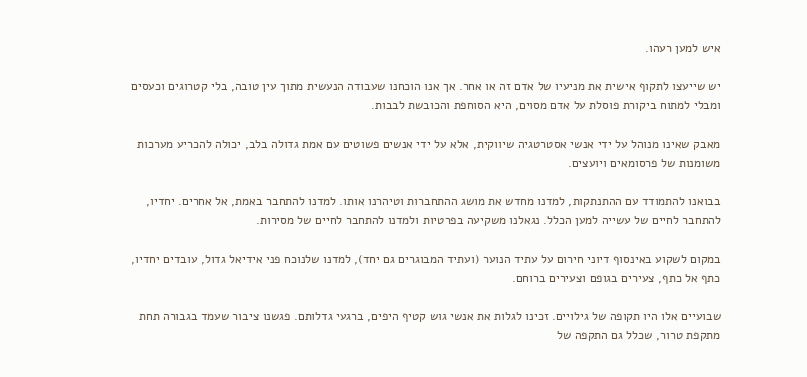איש למען רעהו.

יש שייעצו לתקוף אישית את מניעיו של אדם זה או אחר. אך אנו הוכחנו שעבודה הנעשית מתוך עין טובה, בלי קטרוגים וכעסים ומבלי למתוח ביקורת פוסלת על אדם מסוים, היא הסוחפת והכובשת לבבות.

מאבק שאינו מנוהל על ידי אנשי אסטרטגיה שיווקית, אלא על ידי אנשים פשוטים עם אמת גדולה בלב, יכולה להכריע מערכות משומנות של פרסומאים ויועצים.

בבואנו להתמודד עם ההתנתקות, למדנו מחדש את מושג ההתחברות וטיהרנו אותו. למדנו להתחבר באמת, אל אחרים. יחדיו, להתחבר לחיים של עשייה למען הכלל. נגאלנו משקיעה בפרטיות ולמדנו להתחבר לחיים של מסירות.

במקום לשקוע באינסוף דיוני חירום על עתיד הנוער (ועתיד המבוגרים גם יחד), למדנו שלנוכח פני אידיאל גדול, עובדים יחדיו, כתף אל כתף, צעירים בגופם וצעירים ברוחם.

שבועיים אלו היו תקופה של גילויים. זכינו לגלות את אנשי גוש קטיף היפים, ברגעי גדלותם. פגשנו ציבור שעמד בגבורה תחת מתקפת טרור, שכלל גם התקפה של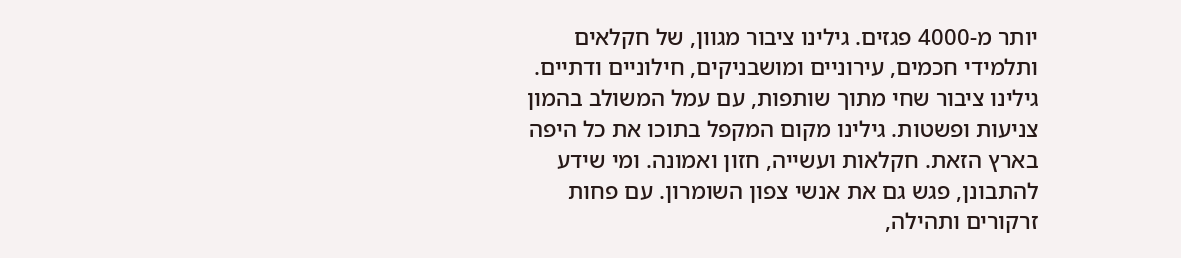יותר מ-4000 פגזים. גילינו ציבור מגוון, של חקלאים ותלמידי חכמים, עירוניים ומושבניקים, חילוניים ודתיים. גילינו ציבור שחי מתוך שותפות, עם עמל המשולב בהמון צניעות ופשטות. גילינו מקום המקפל בתוכו את כל היפה בארץ הזאת. חקלאות ועשייה, חזון ואמונה. ומי שידע להתבונן, פגש גם את אנשי צפון השומרון. עם פחות זרקורים ותהילה,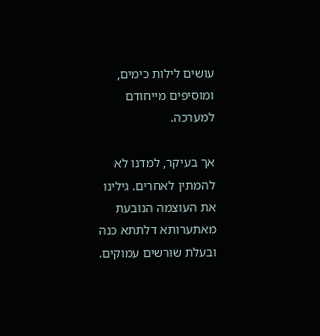עושים לילות כימים, ומוסיפים מייחודם למערכה.

אך בעיקר, למדנו לא להמתין לאחרים. גילינו את העוצמה הנובעת מאתערותא דלתתא כנה ובעלת שורשים עמוקים.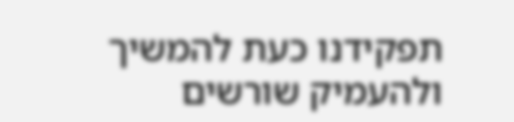תפקידנו כעת להמשיך ולהעמיק שורשים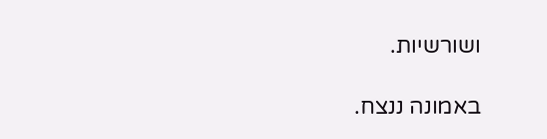ושורשיות.

באמונה ננצח.